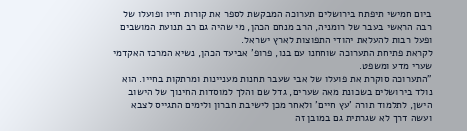ביום חמישי תיפתח בירושלים תערוכה המבקשת לספר את קורות חייו ופועלו של רבה הראשי בעבר של רומניה, הרב מנחם הכהן, מי שהיה גם רב תנועת המושבים ופעל רבות להעלאת יהודי התפוצות לארץ ישראל.
לקראת פתיחת התערוכה שוחחנו עם בנו, פרופ' אביעד הכהן, נשיא המרכז האקדמי שערי מדע ומשפט.
"התערוכה סוקרת את פועלו של אבי שעבר תחנות מעניינות ומרתקות בחייו. הוא נולד בירושלים בשכונת מאה שערים, גדל שם והלך למוסדות החינוך של הישוב הישן, לתלמוד תורה 'עץ חיים' ולאחר מכן לישיבת חברון ולימים התגייס לצבא ועשה דרך לא שגרתית גם במובן זה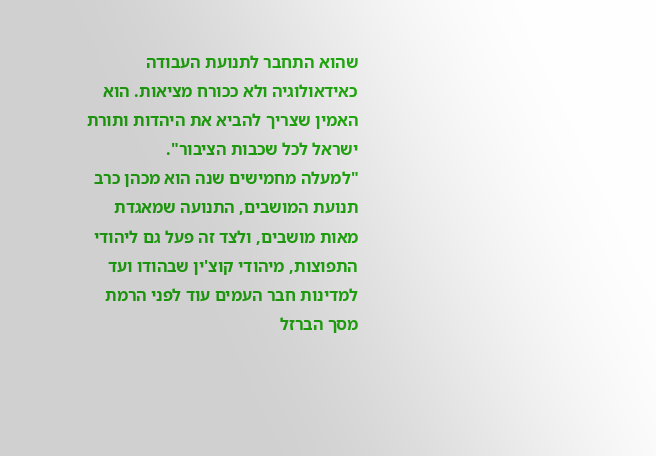שהוא התחבר לתנועת העבודה כאידאולוגיה ולא ככורח מציאות. הוא האמין שצריך להביא את היהדות ותורת ישראל לכל שכבות הציבור".
"למעלה מחמישים שנה הוא מכהן כרב תנועת המושבים, התנועה שמאגדת מאות מושבים, ולצד זה פעל גם ליהודי התפוצות, מיהודי קוצ'ין שבהודו ועד למדינות חבר העמים עוד לפני הרמת מסך הברזל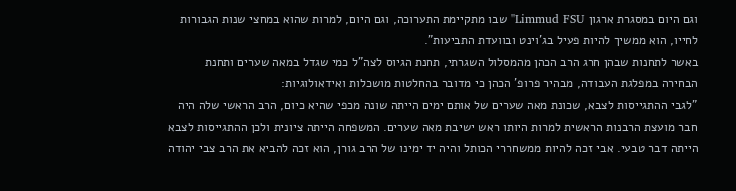וגם היום במסגרת ארגון Limmud FSU'' שבו מתקיימת התערוכה, וגם היום, למרות שהוא במחצי שנות הגבורות לחייו, הוא ממשיך להיות פעיל בג'וינט ובוועדת התביעות".
באשר לתחנות שבהן חרג הרב הכהן מהמסלול השגרתי, תחנת הגיוס לצה"ל כמי שגדל במאה שערים ותחנת הבחירה במפלגת העבודה, מבהיר פרופ' הכהן כי מדובר בהחלטות מושכלות ואידאולוגיות:
"לגבי ההתגייסות לצבא, שכונת מאה שערים של אותם ימים הייתה שונה מכפי שהיא כיום, הרב הראשי שלה היה חבר מועצת הרבנות הראשית למרות היותו ראש ישיבת מאה שערים. המשפחה הייתה ציונית ולכן ההתגייסות לצבא הייתה דבר טבעי. אבי זכה להיות ממשחררי הכותל והיה יד ימינו של הרב גורן, הוא זכה להביא את הרב צבי יהודה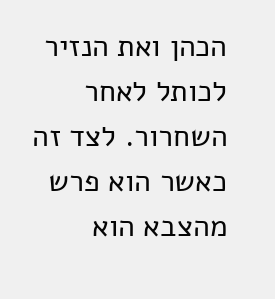הכהן ואת הנזיר לכותל לאחר השחרור. לצד זה כאשר הוא פרש מהצבא הוא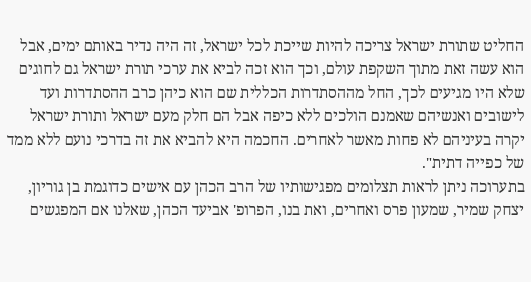החליט שתורת ישראל צריכה להיות שייכת לכל ישראל, זה היה נדיר באותם ימים, אבל הוא עשה זאת מתוך השקפת עולם, וכך הוא זכה לביא את ערכי תורת ישראל גם לחוגים שלא היו מגיעים לכך, החל מההסתדרות הכללית שם הוא כיהן כרב ההסתדרות ועד לישובים ואנשיהם שאמנם הולכים ללא כיפה אבל הם חלק מעם ישראל ותורת ישראל יקרה בעיניהם לא פחות מאשר לאחרים. החכמה היא להביא את זה בדרכי נועם ללא ממד של כפייה דתית".
בתערוכה ניתן לראות תצלומים מפגישותיו של הרב הכהן עם אישים כדוגמת בן גוריון, יצחק שמיר, שמעון פרס ואחרים, ואת בנו, הפרופ' אביעד הכהן, שאלנו אם המפגשים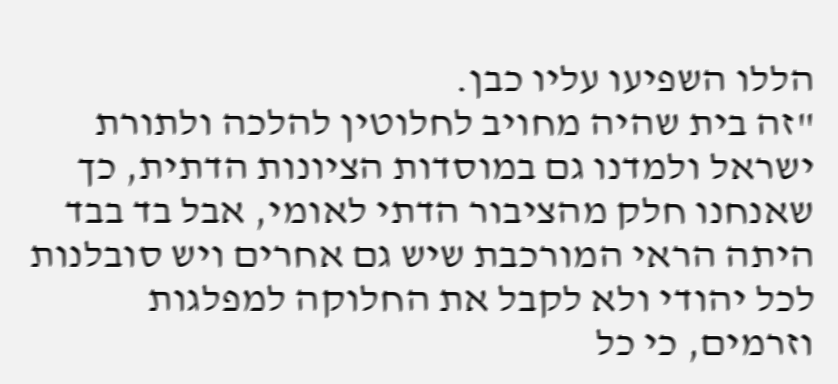הללו השפיעו עליו כבן.
"זה בית שהיה מחויב לחלוטין להלכה ולתורת ישראל ולמדנו גם במוסדות הציונות הדתית, כך שאנחנו חלק מהציבור הדתי לאומי, אבל בד בבד היתה הראי המורכבת שיש גם אחרים ויש סובלנות לכל יהודי ולא לקבל את החלוקה למפלגות וזרמים, כי כל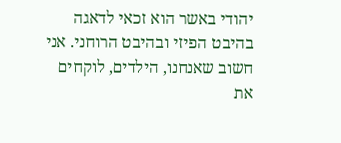יהודי באשר הוא זכאי לדאגה בהיבט הפיזי ובהיבט הרוחני. אני חשוב שאנחנו, הילדים, לוקחים את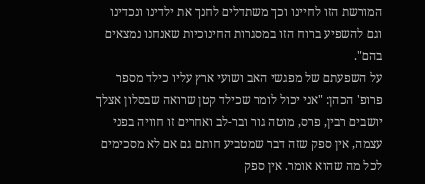המורשת הזו לחיינו וכך משתדלים לחנך את ילדינו ונכדינו וגם להשפיע ברוח הזו במסגרות החינוכיות שאנחנו נמצאים בהם".
על השפעתם של מפגשי האב ושועי ארץ עליו כילד מספר פרופ' הכהן: "אני יכול לומר שכילד קטן שרואה שבסלון אצלך יושבים רבין, פרס, מוטה גור ובר-לב ואחרים זו חוויה בפני עצמה, אין ספק שזה דבר שמטביע חותם גם אם לא מסכימים לכל מה שהוא אומר. אין ספק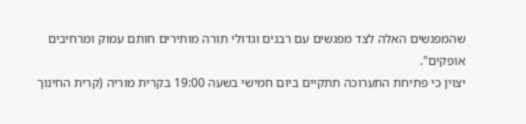שהמפגשים האלה לצד מפגשים עם רבנים וגדולי תורה מותירים חותם עמוק ומרחיבים אופקים".
יצוין כי פתיחת התערוכה תתקיים ביום חמישי בשעה 19:00 בקרית מוריה (קרית החינוך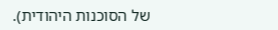של הסוכנות היהודית).